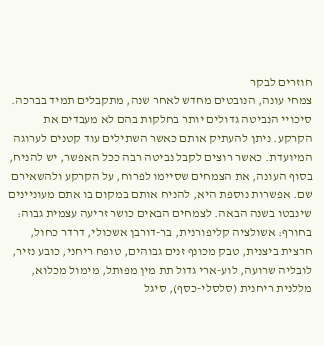חוזרים לבקר
צמחי עונה, הנובטים מחדש לאחר שנה, מתקבלים תמיד בברכה. סיכויי הנביטה גדולים יותר בחלקות בהם לא מעבדים את הקרקע. ניתן להעתיק אותם כאשר השתילים עוד קטנים לערוגה המיועדת. כאשר רוצים לקבל נביטה רבה ככל האפשר, יש להניח, בסוף העונה, את הצמחים שסיימו לפרוח, על הקרקע ולהשאירם שם. אפשרות נוספת היא, להניח אותם במקום בו אתם מעוניינים שינבטו בשנה הבאה. לצמחים הבאים כושר זריעה עצמית גבוה:
בחורף: אשולציה קליפורנית, בר-דורבן אשכולי, דרדר כחול, חרצית ביצנית, טבק מכונף זנים גבוהים, טופח ריחני, כובע נזיר, לובליה שרועה, לוע-ארי גדול תת מין מפותל, מימול מכלוא, מללנית ריחנית (סלסלי-כסף), סיגל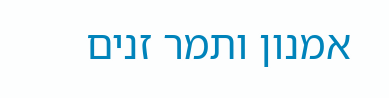אמנון ותמר זנים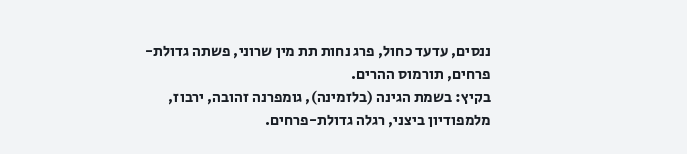ננסים, עדעד כחול, פרג נחות תת מין שרוני, פשתה גדולת-פרחים, תורמוס ההרים.
בקיץ: בשמת הגינה (בלזמינה), גומפרנה זהובה, ירבוז, מלמפודיון ביצני, רגלה גדולת-פרחים.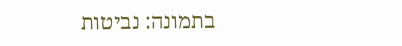בתמונה: נביטות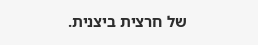של חרצית ביצנית.